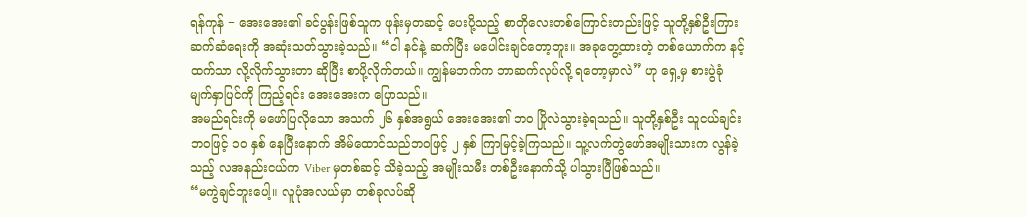ရန်ကုန် − အေးအေး၏ ခင်ပွန်းဖြစ်သူက ဖုန်းမှတဆင့် ပေးပို့သည့် စာတိုလေးတစ်ကြောင်းတည်းဖြင့် သူတို့နှစ်ဦးကြား ဆက်ဆံရေးကို အဆုံးသတ်သွားခဲ့သည်။ “ငါ နင်နဲ့ ဆက်ပြီး မပေါင်းချင်တော့ဘူး။ အခုတွေ့ထားတဲ့ တစ်ယောက်က နင့်ထက်သာ လို့လိုက်သွားတာ ဆိုပြီး စာပို့လိုက်တယ်။ ကျွန်မဘက်က ဘာဆက်လုပ်လို့ ရတော့မှာလဲ” ဟု ရှေ့မှ စားပွဲခုံ မျက်နှာပြင်ကို ကြည့်ရင်း အေးအေးက ပြောသည်။
အမည်ရင်းကို မဖော်ပြလိုသော အသက် ၂၆ နှစ်အရွယ် အေးအေး၏ ဘဝ ပြိုလဲသွားခဲ့ရသည်။ သူတို့နှစ်ဦး သူငယ်ချင်းဘဝဖြင့် ၁ဝ နှစ် နေပြီးနောက် အိမ်ထောင်သည်ဘဝဖြင့် ၂ နှစ် ကြာမြင့်ခဲ့ကြသည်။ သူ့လက်တွဲဖော်အမျိုးသားက လွန်ခဲ့သည့် လအနည်းငယ်က Viber မှတစ်ဆင့် သိခဲ့သည့် အမျိုးသမီး တစ်ဦးနောက်သို့ ပါသွားပြီဖြစ်သည်။
“မကွဲချင်ဘူးပေါ့။ လူပုံအလယ်မှာ တစ်ခုလပ်ဆို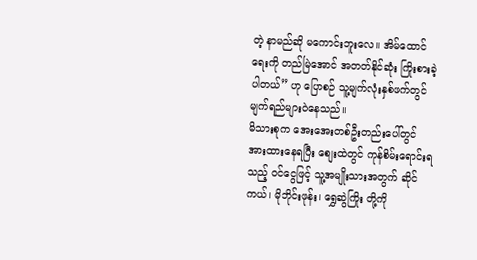တဲ့ နာမည်ဆို မကောင်းဘူးလေ။ အိမ်ထောင်ရေးကို တည်မြဲအောင် အတတ်နိုင်ဆုံး ကြိုးစားခဲ့ပါတယ်” ဟု ပြောစဉ် သူ့မျက်လုံးနှစ်ဖက်တွင် မျက်ရည်များဝဲနေသည်။
မိသားစုက အေးအေးတစ်ဦးတည်းပေါ်တွင် အားထားနေရပြီး စျေးထဲတွင် ကုန်စိမ်းရောင်းရသည့် ဝင်ငွေဖြင့် သူ့အမျိုးသားအတွက် ဆိုင်ကယ်၊ မိုဘိုင်းဖုန်း၊ ရွှေဆွဲကြိုး တို့ကို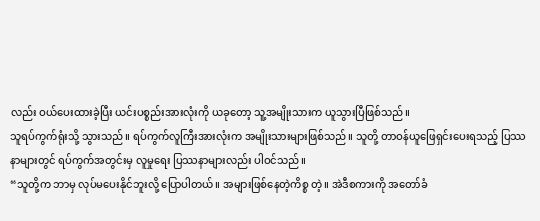လည်း ဝယ်ပေးထားခဲ့ပြီး ယင်းပစ္စည်းအားလုံးကို ယခုတော့ သူ့အမျိုးသားက ယူသွားပြီဖြစ်သည်။
သူရပ်ကွက်ရုံးသို့ သွားသည်။ ရပ်ကွက်လူကြီးအားလုံးက အမျိုးသားများဖြစ်သည်။ သူတို့ တာဝန်ယူဖြေရှင်းပေးရသည့် ပြဿနာများတွင် ရပ်ကွက်အတွင်းမှ လူမှုရေး ပြဿနာများလည်း ပါဝင်သည်။
“သူတို့က ဘာမှ လုပ်မပေးနိုင်ဘူးလို့ ပြောပါတယ်။ အများဖြစ်နေတဲ့ကိစ္စ တဲ့။ အဲဒီစကားကို အတော်ခံ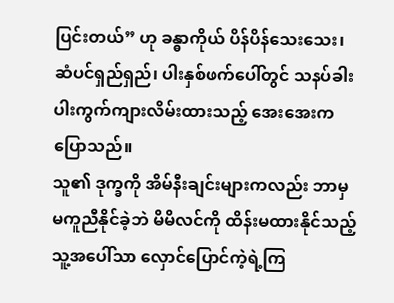ပြင်းတယ်” ဟု ခန္ဓာကိုယ် ပိန်ပိန်သေးသေး၊ ဆံပင်ရှည်ရှည်၊ ပါးနှစ်ဖက်ပေါ်တွင် သနပ်ခါးပါးကွက်ကျားလိမ်းထားသည့် အေးအေးက ပြောသည်။
သူ၏ ဒုက္ခကို အိမ်နီးချင်းများကလည်း ဘာမှ မကူညီနိုင်ခဲ့ဘဲ မိမိလင်ကို ထိန်းမထားနိုင်သည့် သူ့အပေါ်သာ လှောင်ပြောင်ကဲ့ရဲ့ကြ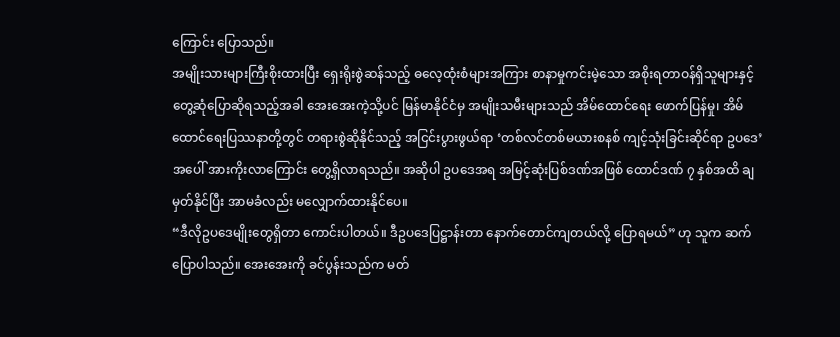ကြောင်း ပြောသည်။
အမျိုးသားများကြီးစိုးထားပြီး ရှေးရိုးစွဲဆန်သည့် ဓလေ့ထုံးစံများအကြား စာနာမှုကင်းမဲ့သော အစိုးရတာဝန်ရှိသူများနှင့် တွေ့ဆုံပြောဆိုရသည့်အခါ အေးအေးကဲ့သို့ပင် မြန်မာနိုင်ငံမှ အမျိုးသမီးများသည် အိမ်ထောင်ရေး ဖောက်ပြန်မှု၊ အိမ်ထောင်ရေးပြဿနာတို့တွင် တရားစွဲဆိုနိုင်သည့် အငြင်းပွားဖွယ်ရာ ‘တစ်လင်တစ်မယားစနစ် ကျင့်သုံးခြင်းဆိုင်ရာ ဥပဒေ’ အပေါ် အားကိုးလာကြောင်း တွေ့ရှိလာရသည်။ အဆိုပါ ဥပဒေအရ အမြင့်ဆုံးပြစ်ဒဏ်အဖြစ် ထောင်ဒဏ် ၇ နှစ်အထိ ချမှတ်နိုင်ပြီး အာမခံလည်း မလျှောက်ထားနိုင်ပေ။
“ဒီလိုဥပဒေမျိုးတွေရှိတာ ကောင်းပါတယ်။ ဒီဥပဒေပြဋ္ဌာန်းတာ နောက်တောင်ကျတယ်လို့ ပြောရမယ်” ဟု သူက ဆက်ပြောပါသည်။ အေးအေးကို ခင်ပွန်းသည်က မတ်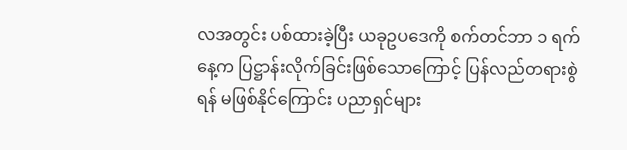လအတွင်း ပစ်ထားခဲ့ပြီး ယခုဥပဒေကို စက်တင်ဘာ ၁ ရက်နေ့က ပြဋ္ဌာန်းလိုက်ခြင်းဖြစ်သောကြောင့် ပြန်လည်တရားစွဲရန် မဖြစ်နိုင်ကြောင်း ပညာရှင်များ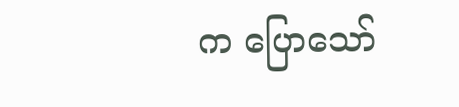က ပြောသော်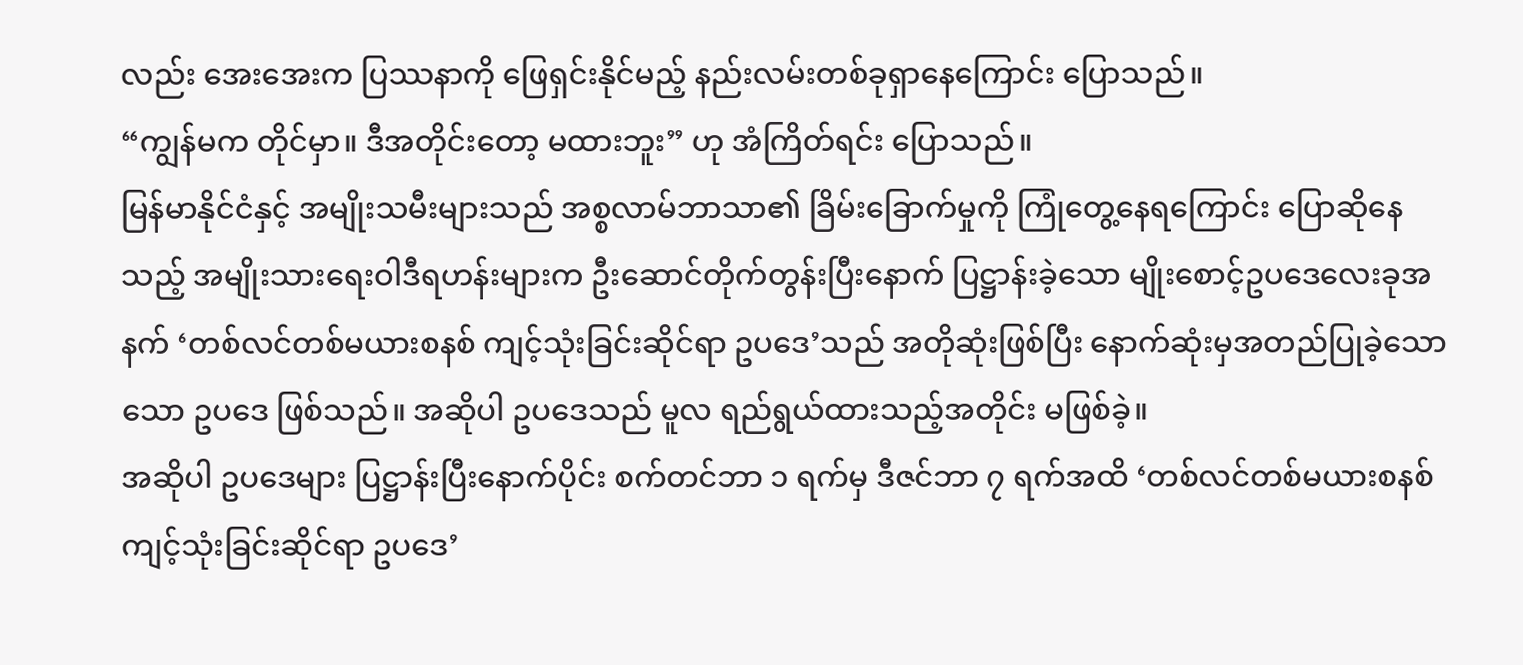လည်း အေးအေးက ပြဿနာကို ဖြေရှင်းနိုင်မည့် နည်းလမ်းတစ်ခုရှာနေကြောင်း ပြောသည်။
“ကျွန်မက တိုင်မှာ။ ဒီအတိုင်းတော့ မထားဘူး” ဟု အံကြိတ်ရင်း ပြောသည်။
မြန်မာနိုင်ငံနှင့် အမျိုးသမီးများသည် အစ္စလာမ်ဘာသာ၏ ခြိမ်းခြောက်မှုကို ကြုံတွေ့နေရကြောင်း ပြောဆိုနေသည့် အမျိုးသားရေးဝါဒီရဟန်းများက ဦးဆောင်တိုက်တွန်းပြီးနောက် ပြဋ္ဌာန်းခဲ့သော မျိုးစောင့်ဥပဒေလေးခုအနက် ‘တစ်လင်တစ်မယားစနစ် ကျင့်သုံးခြင်းဆိုင်ရာ ဥပဒေ’သည် အတိုဆုံးဖြစ်ပြီး နောက်ဆုံးမှအတည်ပြုခဲ့သောသော ဥပဒေ ဖြစ်သည်။ အဆိုပါ ဥပဒေသည် မူလ ရည်ရွယ်ထားသည့်အတိုင်း မဖြစ်ခဲ့။
အဆိုပါ ဥပဒေများ ပြဋ္ဌာန်းပြီးနောက်ပိုင်း စက်တင်ဘာ ၁ ရက်မှ ဒီဇင်ဘာ ၇ ရက်အထိ ‘တစ်လင်တစ်မယားစနစ် ကျင့်သုံးခြင်းဆိုင်ရာ ဥပဒေ’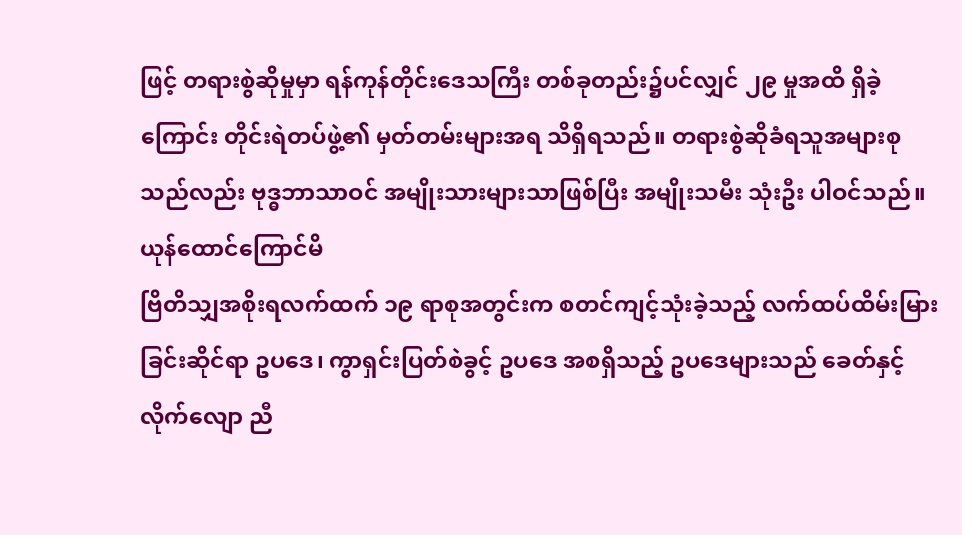ဖြင့် တရားစွဲဆိုမှုမှာ ရန်ကုန်တိုင်းဒေသကြီး တစ်ခုတည်း၌ပင်လျှင် ၂၉ မှုအထိ ရှိခဲ့ကြောင်း တိုင်းရဲတပ်ဖွဲ့၏ မှတ်တမ်းများအရ သိရှိရသည်။ တရားစွဲဆိုခံရသူအများစုသည်လည်း ဗုဒ္ဓဘာသာဝင် အမျိုးသားများသာဖြစ်ပြီး အမျိုးသမီး သုံးဦး ပါဝင်သည်။
ယုန်ထောင်ကြောင်မိ
ဗြိတိသျှအစိုးရလက်ထက် ၁၉ ရာစုအတွင်းက စတင်ကျင့်သုံးခဲ့သည့် လက်ထပ်ထိမ်းမြားခြင်းဆိုင်ရာ ဥပဒေ၊ ကွာရှင်းပြတ်စဲခွင့် ဥပဒေ အစရှိသည့် ဥပဒေများသည် ခေတ်နှင့်လိုက်လျော ညီ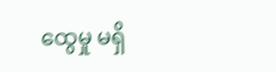ထွေမှု မရှိ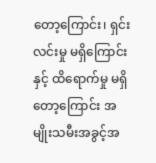တော့ကြောင်း၊ ရှင်းလင်းမှု မရှိကြောင်းနှင့် ထိရောက်မှု မရှိတော့ကြောင်း အမျိုးသမီးအခွင့်အ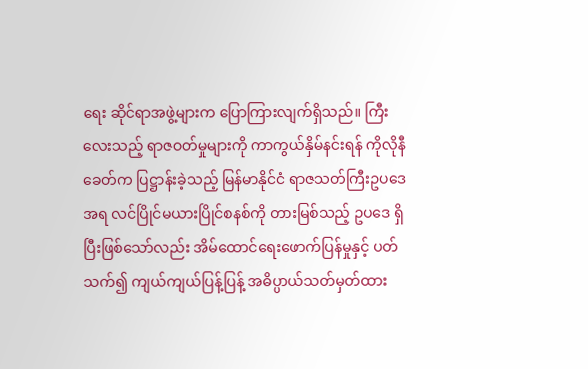ရေး ဆိုင်ရာအဖွဲ့များက ပြောကြားလျက်ရှိသည်။ ကြီးလေးသည့် ရာဇဝတ်မှုများကို ကာကွယ်နှိမ်နင်းရန် ကိုလိုနီခေတ်က ပြဋ္ဌာန်းခဲ့သည့် မြန်မာနိုင်ငံ ရာဇသတ်ကြီးဥပဒေအရ လင်ပြိုင်မယားပြိုင်စနစ်ကို တားမြစ်သည့် ဥပဒေ ရှိပြီးဖြစ်သော်လည်း အိမ်ထောင်ရေးဖောက်ပြန်မှုနှင့် ပတ်သက်၍ ကျယ်ကျယ်ပြန့်ပြန့် အဓိပ္ပာယ်သတ်မှတ်ထား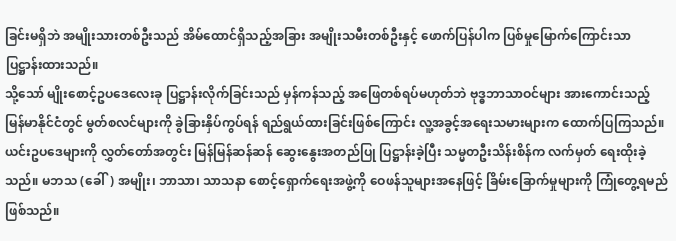ခြင်းမရှိဘဲ အမျိုးသားတစ်ဦးသည် အိမ်ထောင်ရှိသည့်အခြား အမျိုးသမီးတစ်ဦးနှင့် ဖောက်ပြန်ပါက ပြစ်မှုမြောက်ကြောင်းသာ ပြဋ္ဌာန်းထားသည်။
သို့သော် မျိုးစောင့်ဥပဒေလေးခု ပြဋ္ဌာန်းလိုက်ခြင်းသည် မှန်ကန်သည့် အဖြေတစ်ရပ်မဟုတ်ဘဲ ဗုဒ္ဓဘာသာဝင်များ အားကောင်းသည့် မြန်မာနိုင်ငံတွင် မွတ်စလင်များကို ခွဲခြားနှိပ်ကွပ်ရန် ရည်ရွယ်ထားခြင်းဖြစ်ကြောင်း လူ့အခွင့်အရေးသမားများက ထောက်ပြကြသည်။
ယင်းဥပဒေများကို လွှတ်တော်အတွင်း မြန်မြန်ဆန်ဆန် ဆွေးနွေးအတည်ပြု ပြဋ္ဌာန်းခဲ့ပြီး သမ္မတဦးသိန်းစိန်က လက်မှတ် ရေးထိုးခဲ့သည်။ မဘသ (ခေါ်) အမျိုး၊ ဘာသာ၊ သာသနာ စောင့်ရှောက်ရေးအဖွဲ့ကို ဝေဖန်သူများအနေဖြင့် ခြိမ်းခြောက်မှုများကို ကြုံတွေ့ရမည်ဖြစ်သည်။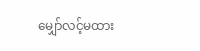မျှော်လင့်မထား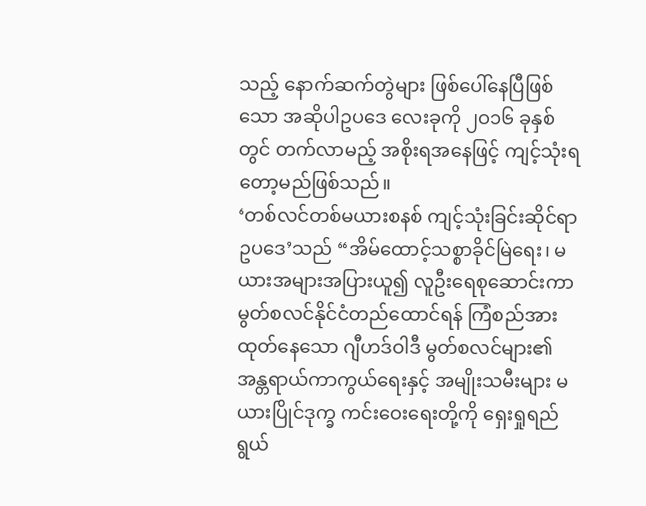သည့် နောက်ဆက်တွဲများ ဖြစ်ပေါ်နေပြီဖြစ်သော အဆိုပါဥပဒေ လေးခုကို ၂ဝ၁၆ ခုနှစ်တွင် တက်လာမည့် အစိုးရအနေဖြင့် ကျင့်သုံးရတော့မည်ဖြစ်သည်။
‘တစ်လင်တစ်မယားစနစ် ကျင့်သုံးခြင်းဆိုင်ရာ ဥပဒေ’သည် “အိမ်ထောင့်သစ္စာခိုင်မြဲရေး၊ မယားအများအပြားယူ၍ လူဦးရေစုဆောင်းကာ မွတ်စလင်နိုင်ငံတည်ထောင်ရန် ကြံစည်အားထုတ်နေသော ဂျီဟဒ်ဝါဒီ မွတ်စလင်များ၏ အန္တရာယ်ကာကွယ်ရေးနှင့် အမျိုးသမီးများ မယားပြိုင်ဒုက္ခ ကင်းဝေးရေးတို့ကို ရှေးရှုရည်ရွယ်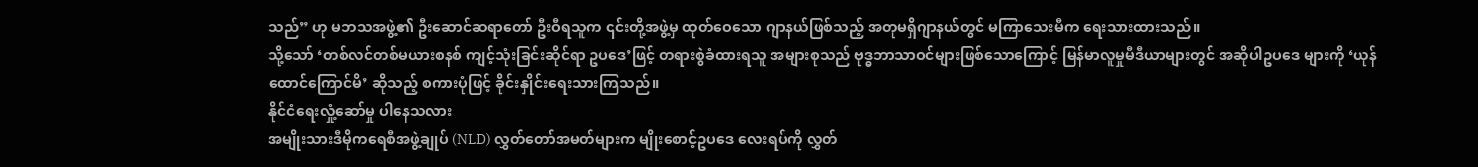သည်” ဟု မဘသအဖွဲ့၏ ဦးဆောင်ဆရာတော် ဦးဝီရသူက ၎င်းတို့အဖွဲ့မှ ထုတ်ဝေသော ဂျာနယ်ဖြစ်သည့် အတုမရှိဂျာနယ်တွင် မကြာသေးမီက ရေးသားထားသည်။
သို့သော် ‘တစ်လင်တစ်မယားစနစ် ကျင့်သုံးခြင်းဆိုင်ရာ ဥပဒေ’ဖြင့် တရားစွဲခံထားရသူ အများစုသည် ဗုဒ္ဓဘာသာဝင်များဖြစ်သောကြောင့် မြန်မာလူမှုမီဒီယာများတွင် အဆိုပါဥပဒေ များကို ‘ယုန်ထောင်ကြောင်မိ’ ဆိုသည့် စကားပုံဖြင့် ခိုင်းနှိုင်းရေးသားကြသည်။
နိုင်ငံရေးလှုံ့ဆော်မှု ပါနေသလား
အမျိုးသားဒီမိုကရေစီအဖွဲ့ချုပ် (NLD) လွှတ်တော်အမတ်များက မျိုးစောင့်ဥပဒေ လေးရပ်ကို လွှတ်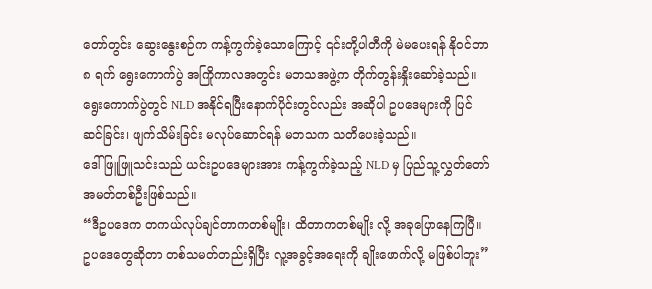တော်တွင်း ဆွေးနွေးစဉ်က ကန့်ကွက်ခဲ့သောကြောင့် ၎င်းတို့ပါတီကို မဲမပေးရန် နိုဝင်ဘာ ၈ ရက် ရွေးကောက်ပွဲ အကြိုကာလအတွင်း မဘသအဖွဲ့က တိုက်တွန်းနှိုးဆော်ခဲ့သည်။ ရွေးကောက်ပွဲတွင် NLD အနိုင်ရပြီးနောက်ပိုင်းတွင်လည်း အဆိုပါ ဥပဒေများကို ပြင်ဆင်ခြင်း၊ ဖျက်သိမ်းခြင်း မလုပ်ဆောင်ရန် မဘသက သတိပေးခဲ့သည်။
ဒေါ်ဖြူဖြူသင်းသည် ယင်းဥပဒေများအား ကန့်ကွက်ခဲ့သည့် NLD မှ ပြည်သူ့လွှတ်တော် အမတ်တစ်ဦးဖြစ်သည်။
“ဒီဥပဒေက တကယ်လုပ်ချင်တာကတစ်မျိုး၊ ထိတာကတစ်မျိုး လို့ အခုပြောနေကြပြီ။ ဥပဒေတွေဆိုတာ တစ်သမတ်တည်းရှိပြီး လူ့အခွင့်အရေးကို ချိုးဖောက်လို့ မဖြစ်ပါဘူး”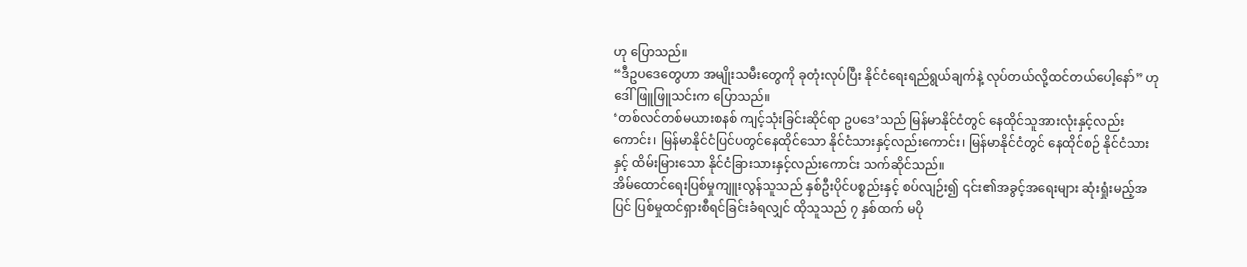ဟု ပြောသည်။
“ဒီဥပဒေတွေဟာ အမျိုးသမီးတွေကို ခုတုံးလုပ်ပြီး နိုင်ငံရေးရည်ရွယ်ချက်နဲ့ လုပ်တယ်လို့ထင်တယ်ပေါ့နော်” ဟု ဒေါ်ဖြူဖြူသင်းက ပြောသည်။
‘တစ်လင်တစ်မယားစနစ် ကျင့်သုံးခြင်းဆိုင်ရာ ဥပဒေ’သည် မြန်မာနိုင်ငံတွင် နေထိုင်သူအားလုံးနှင့်လည်းကောင်း၊ မြန်မာနိုင်ငံပြင်ပတွင်နေထိုင်သော နိုင်ငံသားနှင့်လည်းကောင်း၊ မြန်မာနိုင်ငံတွင် နေထိုင်စဉ် နိုင်ငံသားနှင့် ထိမ်းမြားသော နိုင်ငံခြားသားနှင့်လည်းကောင်း သက်ဆိုင်သည်။
အိမ်ထောင်ရေးပြစ်မှုကျူးလွန်သူသည် နှစ်ဦးပိုင်ပစ္စည်းနှင့် စပ်လျဉ်း၍ ၎င်း၏အခွင့်အရေးများ ဆုံးရှုံးမည့်အပြင် ပြစ်မှုထင်ရှားစီရင်ခြင်းခံရလျှင် ထိုသူသည် ၇ နှစ်ထက် မပို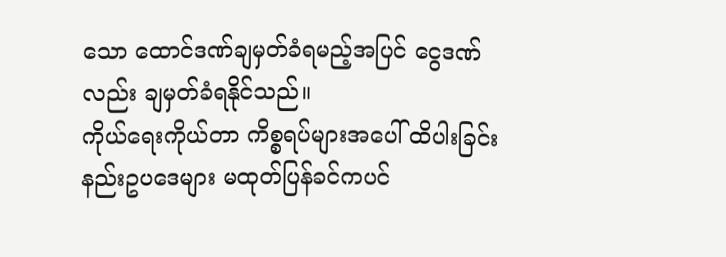သော ထောင်ဒဏ်ချမှတ်ခံရမည့်အပြင် ငွေဒဏ်လည်း ချမှတ်ခံရနိုင်သည်။
ကိုယ်ရေးကိုယ်တာ ကိစ္စရပ်များအပေါ် ထိပါးခြင်း
နည်းဥပဒေများ မထုတ်ပြန်ခင်ကပင်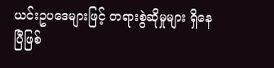ယင်းဥပဒေများဖြင့် တရားစွဲဆိုမှုများ ရှိနေပြီဖြစ်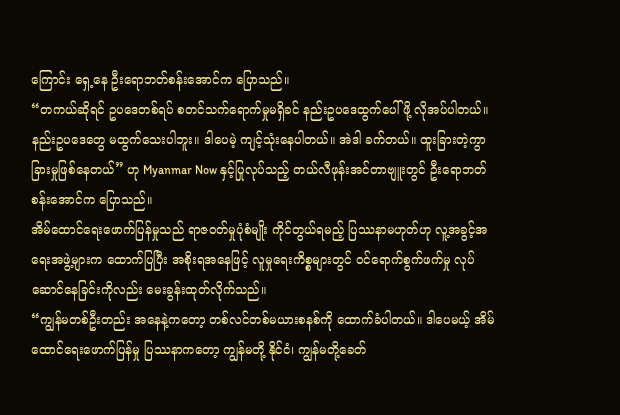ကြောင်း ရှေ့နေ ဦးရောဘတ်စန်းအောင်က ပြောသည်။
“တကယ်ဆိုရင် ဥပဒေတစ်ရပ် စတင်သက်ရောက်မှုမရှိခင် နည်းဥပဒေထွက်ပေါ်ဖို့ လိုအပ်ပါတယ်။ နည်းဥပဒေတွေ မထွက်သေးပါဘူး။ ဒါပေမဲ့ ကျင့်သုံးနေပါတယ်။ အဲဒါ ခက်တယ်။ ထူးခြားတဲ့ကွာခြားမှုဖြစ်နေတယ်” ဟု Myanmar Now နှင့်ပြုလုပ်သည့် တယ်လီဖုန်းအင်တာဗျူးတွင် ဦးရောဘတ်စန်းအောင်က ပြောသည်။
အိမ်ထောင်ရေးဖောက်ပြန်မှုသည် ရာဇဝတ်မှုပုံစံမျိုး ကိုင်တွယ်ရမည့် ပြဿနာမဟုတ်ဟု လူ့အခွင့်အရေးအဖွဲ့များက ထောက်ပြပြီး အစိုးရအနေဖြင့် လူမှုရေးကိစ္စများတွင် ဝင်ရောက်စွက်ဖက်မှု လုပ်ဆောင်နေခြင်းကိုလည်း မေးခွန်းထုတ်လိုက်သည်။
“ကျွန်မတစ်ဦးတည်း အနေနဲ့ကတော့ တစ်လင်တစ်မယားစနစ်ကို ထောက်ခံပါတယ်။ ဒါပေမယ့် အိမ်ထောင်ရေးဖောက်ပြန်မှု ပြဿနာကတော့ ကျွန်မတို့ နိုင်ငံ၊ ကျွန်မတို့ခေတ်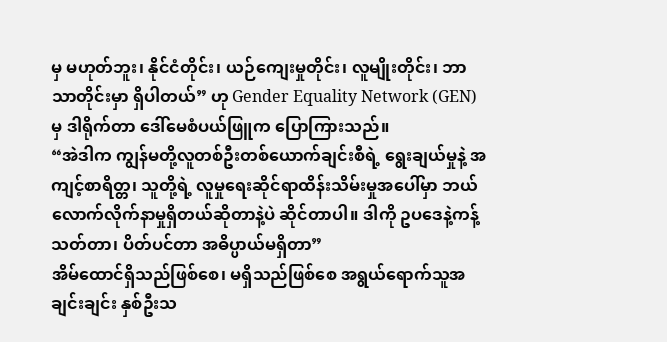မှ မဟုတ်ဘူး၊ နိုင်ငံတိုင်း၊ ယဉ်ကျေးမှုတိုင်း၊ လူမျိုးတိုင်း၊ ဘာသာတိုင်းမှာ ရှိပါတယ်” ဟု Gender Equality Network (GEN) မှ ဒါရိုက်တာ ဒေါ်မေစံပယ်ဖြူက ပြောကြားသည်။
“အဲဒါက ကျွန်မတို့လူတစ်ဦးတစ်ယောက်ချင်းစီရဲ့ ရွေးချယ်မှုနဲ့ အကျင့်စာရိတ္တ၊ သူတို့ရဲ့ လူမှုရေးဆိုင်ရာထိန်းသိမ်းမှုအပေါ်မှာ ဘယ်လောက်လိုက်နာမှုရှိတယ်ဆိုတာနဲ့ပဲ ဆိုင်တာပါ။ ဒါကို ဥပဒေနဲ့ကန့်သတ်တာ၊ ပိတ်ပင်တာ အဓိပ္ပာယ်မရှိတာ”
အိမ်ထောင်ရှိသည်ဖြစ်စေ၊ မရှိသည်ဖြစ်စေ အရွယ်ရောက်သူအချင်းချင်း နှစ်ဦးသ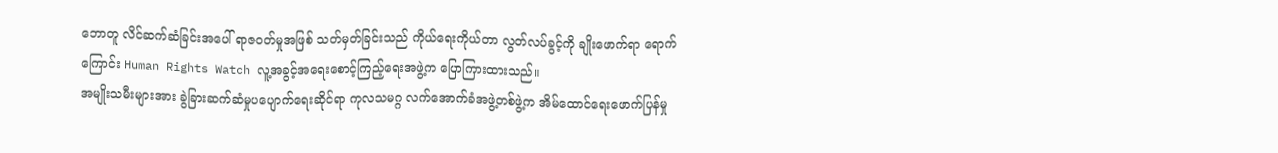ဘောတူ လိင်ဆက်ဆံခြင်းအပေါ် ရာဇဝတ်မှုအဖြစ် သတ်မှတ်ခြင်းသည် ကိုယ်ရေးကိုယ်တာ လွတ်လပ်ခွင့်ကို ချိုးဖောက်ရာ ရောက်ကြောင်း Human Rights Watch လူ့အခွင့်အရေးစောင့်ကြည့်ရေးအဖွဲ့က ပြောကြားထားသည်။
အမျိုးသမီးများအား ခွဲခြားဆက်ဆံမှုပပျောက်ရေးဆိုင်ရာ ကုလသမဂ္ဂ လက်အောက်ခံအဖွဲ့တစ်ဖွဲ့က အိမ်ထောင်ရေးဖောက်ပြန်မှု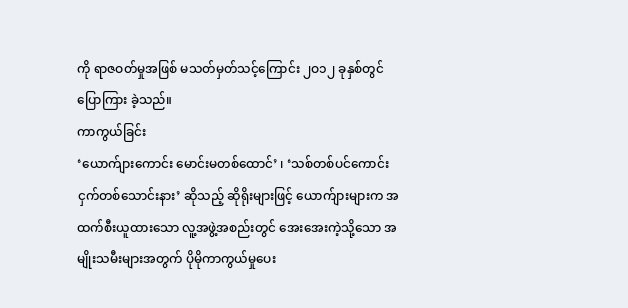ကို ရာဇဝတ်မှုအဖြစ် မသတ်မှတ်သင့်ကြောင်း ၂ဝ၁၂ ခုနှစ်တွင် ပြောကြား ခဲ့သည်။
ကာကွယ်ခြင်း
‘ယောက်ျားကောင်း မောင်းမတစ်ထောင်’ ၊ ‘သစ်တစ်ပင်ကောင်း ငှက်တစ်သောင်းနား’ ဆိုသည့် ဆိုရိုးများဖြင့် ယောက်ျားများက အထက်စီးယူထားသော လူ့အဖွဲ့အစည်းတွင် အေးအေးကဲ့သို့သော အမျိုးသမီးများအတွက် ပိုမိုကာကွယ်မှုပေး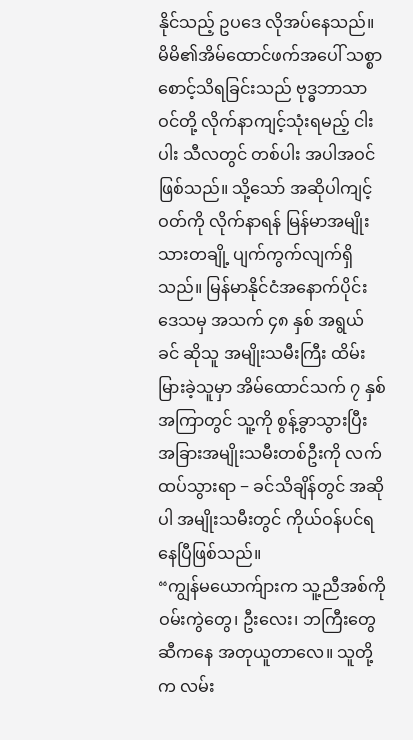နိုင်သည့် ဥပဒေ လိုအပ်နေသည်။
မိမိ၏အိမ်ထောင်ဖက်အပေါ် သစ္စာစောင့်သိရခြင်းသည် ဗုဒ္ဓဘာသာဝင်တို့ လိုက်နာကျင့်သုံးရမည့် ငါးပါး သီလတွင် တစ်ပါး အပါအဝင်ဖြစ်သည်။ သို့သော် အဆိုပါကျင့်ဝတ်ကို လိုက်နာရန် မြန်မာအမျိုးသားတချို့ ပျက်ကွက်လျက်ရှိသည်။ မြန်မာနိုင်ငံအနောက်ပိုင်းဒေသမှ အသက် ၄၈ နှစ် အရွယ် ခင် ဆိုသူ အမျိုးသမီးကြီး ထိမ်းမြားခဲ့သူမှာ အိမ်ထောင်သက် ၇ နှစ်အကြာတွင် သူ့ကို စွန့်ခွာသွားပြီး အခြားအမျိုးသမီးတစ်ဦးကို လက်ထပ်သွားရာ − ခင်သိချိန်တွင် အဆိုပါ အမျိုးသမီးတွင် ကိုယ်ဝန်ပင်ရနေပြီဖြစ်သည်။
“ကျွန်မယောက်ျားက သူ့ညီအစ်ကို ဝမ်းကွဲတွေ၊ ဦးလေး၊ ဘကြီးတွေဆီကနေ အတုယူတာလေ။ သူတို့က လမ်း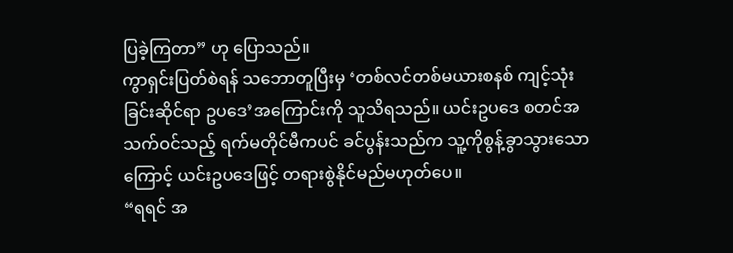ပြခဲ့ကြတာ” ဟု ပြောသည်။
ကွာရှင်းပြတ်စဲရန် သဘောတူပြီးမှ ‘တစ်လင်တစ်မယားစနစ် ကျင့်သုံးခြင်းဆိုင်ရာ ဥပဒေ’အကြောင်းကို သူသိရသည်။ ယင်းဥပဒေ စတင်အသက်ဝင်သည့် ရက်မတိုင်မီကပင် ခင်ပွန်းသည်က သူ့ကိုစွန့်ခွာသွားသောကြောင့် ယင်းဥပဒေဖြင့် တရားစွဲနိုင်မည်မဟုတ်ပေ။
“ရရင် အ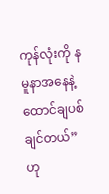ကုန်လုံးကို နမူနာအနေနဲ့ ထောင်ချပစ်ချင်တယ်” ဟု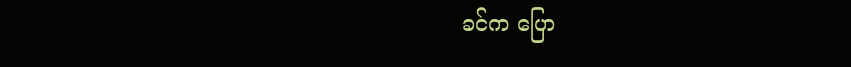ခင်က ပြော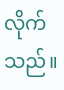လိုက်သည်။